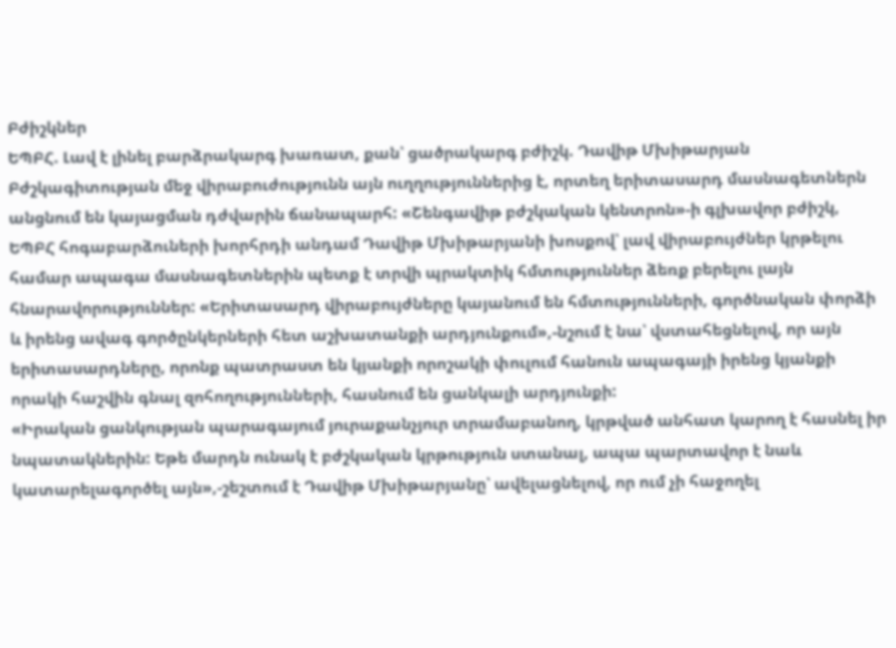Բժիշկներ
ԵՊԲՀ. Լավ է լինել բարձրակարգ խառատ, քան՝ ցածրակարգ բժիշկ. Դավիթ Մխիթարյան
Բժշկագիտության մեջ վիրաբուժությունն այն ուղղություններից է, որտեղ երիտասարդ մասնագետներն անցնում են կայացման դժվարին ճանապարհ: «Շենգավիթ բժշկական կենտրոն»-ի գլխավոր բժիշկ, ԵՊԲՀ հոգաբարձուների խորհրդի անդամ Դավիթ Մխիթարյանի խոսքով՝ լավ վիրաբույժներ կրթելու համար ապագա մասնագետներին պետք է տրվի պրակտիկ հմտություններ ձեռք բերելու լայն հնարավորություններ: «Երիտասարդ վիրաբույժները կայանում են հմտությունների, գործնական փորձի և իրենց ավագ գործընկերների հետ աշխատանքի արդյունքում»,-նշում է նա՝ վստահեցնելով, որ այն երիտասարդները, որոնք պատրաստ են կյանքի որոշակի փուլում հանուն ապագայի իրենց կյանքի որակի հաշվին գնալ զոհողությունների, հասնում են ցանկալի արդյունքի:
«Իրական ցանկության պարագայում յուրաքանչյուր տրամաբանող, կրթված անհատ կարող է հասնել իր նպատակներին: Եթե մարդն ունակ է բժշկական կրթություն ստանալ, ապա պարտավոր է նաև կատարելագործել այն»,-շեշտում է Դավիթ Մխիթարյանը՝ ավելացնելով, որ ում չի հաջողել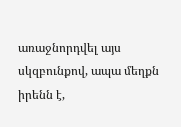առաջնորդվել այս սկզբունքով, ապա մեղքն իրենն է,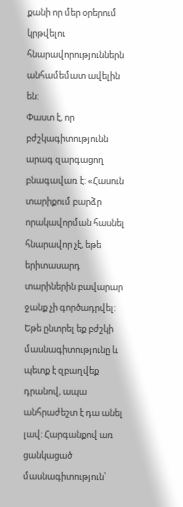քանի որ մեր օրերում կրթվելու հնարավորություններն անհամեմատ ավելին են:
Փաստ է, որ բժշկագիտությունն արագ զարգացող բնագավառ է: «Հասուն տարիքում բարձր որակավորման հասնել հնարավոր չէ, եթե երիտասարդ տարիներին բավարար ջանք չի գործադրվել: Եթե ընտրել եք բժշկի մասնագիտությունը և պետք է զբաղվեք դրանով, ապա անհրաժեշտ է դա անել լավ: Հարգանքով առ ցանկացած մասնագիտություն՝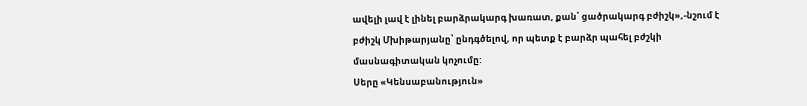ավելի լավ է լինել բարձրակարգ խառատ, քան՝ ցածրակարգ բժիշկ»,-նշում է բժիշկ Մխիթարյանը՝ ընդգծելով, որ պետք է բարձր պահել բժշկի մասնագիտական կոչումը:
Սերը «Կենսաբանություն»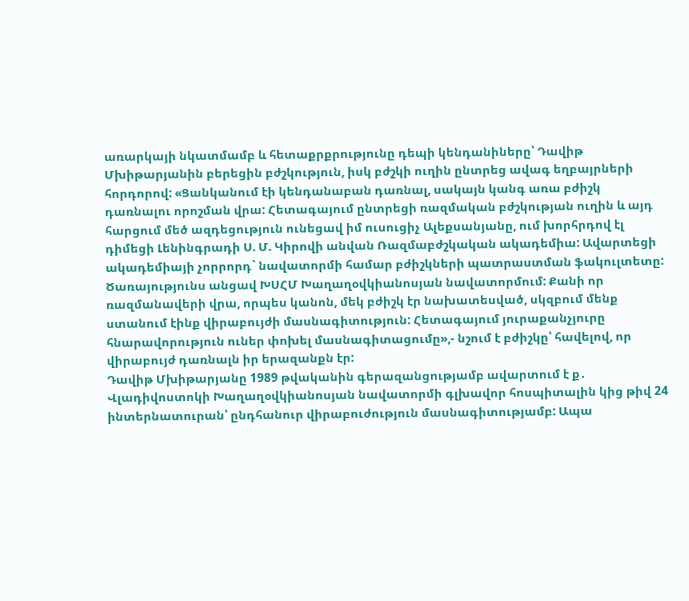առարկայի նկատմամբ և հետաքրքրությունը դեպի կենդանիները՝ Դավիթ Մխիթարյանին բերեցին բժշկություն, իսկ բժշկի ուղին ընտրեց ավագ եղբայրների հորդորով: «Ցանկանում էի կենդանաբան դառնալ, սակայն կանգ առա բժիշկ դառնալու որոշման վրա: Հետագայում ընտրեցի ռազմական բժշկության ուղին և այդ հարցում մեծ ազդեցություն ունեցավ իմ ուսուցիչ Ալեքսանյանը, ում խորհրդով էլ դիմեցի Լենինգրադի Ս. Մ. Կիրովի անվան Ռազմաբժշկական ակադեմիա: Ավարտեցի ակադեմիայի չորրորդ` նավատորմի համար բժիշկների պատրաստման ֆակուլտետը: Ծառայությունս անցավ ԽՍՀՄ Խաղաղօվկիանոսյան նավատորմում: Քանի որ ռազմանավերի վրա, որպես կանոն, մեկ բժիշկ էր նախատեսված, սկզբում մենք ստանում էինք վիրաբույժի մասնագիտություն: Հետագայում յուրաքանչյուրը հնարավորություն ուներ փոխել մասնագիտացումը»,- նշում է բժիշկը՝ հավելով, որ վիրաբույժ դառնալն իր երազանքն էր:
Դավիթ Մխիթարյանը 1989 թվականին գերազանցությամբ ավարտում է ք․ Վլադիվոստոկի Խաղաղօվկիանոսյան նավատորմի գլխավոր հոսպիտալին կից թիվ 24 ինտերնատուրան՝ ընդհանուր վիրաբուժություն մասնագիտությամբ: Ապա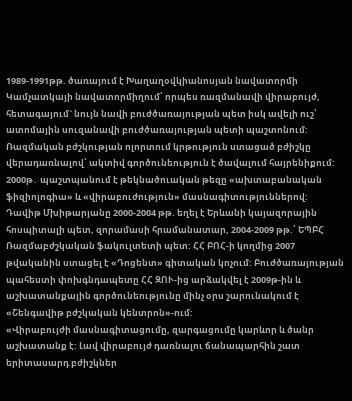1989-1991թթ. ծառայում է Խաղաղօվկիանոսյան նավատորմի Կամչատկայի նավատորմիղում՝ որպես ռազմանավի վիրաբույժ, հետագայում` նույն նավի բուժծառայության պետ իսկ ավելի ուշ՝ ատոմային սուզանավի բուժծառայության պետի պաշտոնում:
Ռազմական բժշկության ոլորտում կրթություն ստացած բժիշկը վերադառնալով՝ ակտիվ գործունեություն է ծավալում հայրենիքում: 2000թ․ պաշտպանում է թեկնածուական թեզը «ախտաբանական ֆիզիոլոգիա» և «վիրաբուժություն» մասնագիտություններով:
Դավիթ Մխիթարյանը 2000-2004 թթ. եղել է Երևանի կայազորային հոսպիտալի պետ, զորամասի հրամանատար, 2004-2009 թթ.՝ ԵՊԲՀ Ռազմաբժշկական ֆակուլտետի պետ: ՀՀ ԲՈՀ-ի կողմից 2007 թվականին ստացել է «Դոցենտ» գիտական կոչում: Բուժծառայության պահեստի փոխգնդապետը ՀՀ ԶՈՒ-ից արձակվել է 2009թ-ին և աշխատանքային գործունեությունը մինչ օրս շարունակում է «Շենգավիթ բժշկական կենտրոն»-ում:
«Վիրաբույժի մասնագիտացումը, զարգացումը կարևոր և ծանր աշխատանք է: Լավ վիրաբույժ դառնալու ճանապարհին շատ երիտասարդ բժիշկներ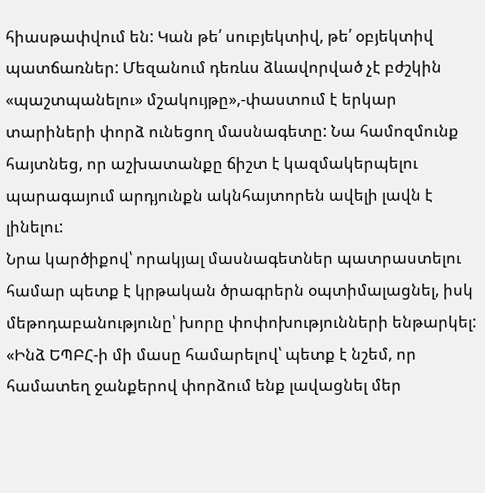հիասթափվում են: Կան թե՛ սուբյեկտիվ, թե՛ օբյեկտիվ պատճառներ: Մեզանում դեռևս ձևավորված չէ բժշկին «պաշտպանելու» մշակույթը»,-փաստում է երկար տարիների փորձ ունեցող մասնագետը: Նա համոզմունք հայտնեց, որ աշխատանքը ճիշտ է կազմակերպելու պարագայում արդյունքն ակնհայտորեն ավելի լավն է լինելու:
Նրա կարծիքով՝ որակյալ մասնագետներ պատրաստելու համար պետք է կրթական ծրագրերն օպտիմալացնել, իսկ մեթոդաբանությունը՝ խորը փոփոխությունների ենթարկել: «Ինձ ԵՊԲՀ-ի մի մասը համարելով՝ պետք է նշեմ, որ համատեղ ջանքերով փորձում ենք լավացնել մեր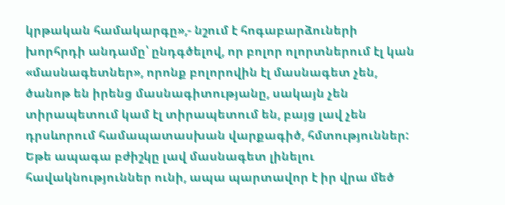կրթական համակարգը»,- նշում է հոգաբարձուների խորհրդի անդամը՝ ընդգծելով, որ բոլոր ոլորտներում էլ կան «մասնագետներ», որոնք բոլորովին էլ մասնագետ չեն, ծանոթ են իրենց մասնագիտությանը, սակայն չեն տիրապետում կամ էլ տիրապետում են, բայց լավ չեն դրսևորում համապատասխան վարքագիծ, հմտություններ: Եթե ապագա բժիշկը լավ մասնագետ լինելու հավակնություններ ունի, ապա պարտավոր է իր վրա մեծ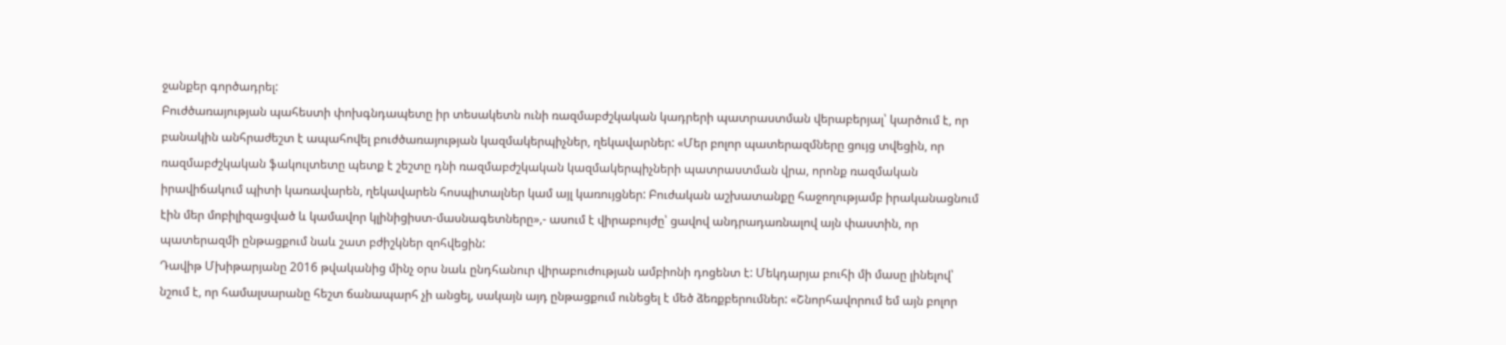ջանքեր գործադրել:
Բուժծառայության պահեստի փոխգնդապետը իր տեսակետն ունի ռազմաբժշկական կադրերի պատրաստման վերաբերյալ՝ կարծում է, որ բանակին անհրաժեշտ է ապահովել բուժծառայության կազմակերպիչներ, ղեկավարներ: «Մեր բոլոր պատերազմները ցույց տվեցին, որ ռազմաբժշկական ֆակուլտետը պետք է շեշտը դնի ռազմաբժշկական կազմակերպիչների պատրաստման վրա, որոնք ռազմական իրավիճակում պիտի կառավարեն, ղեկավարեն հոսպիտալներ կամ այլ կառույցներ: Բուժական աշխատանքը հաջողությամբ իրականացնում էին մեր մոբիլիզացված և կամավոր կլինիցիստ-մասնագետները»,- ասում է վիրաբույժը՝ ցավով անդրադառնալով այն փաստին, որ պատերազմի ընթացքում նաև շատ բժիշկներ զոհվեցին:
Դավիթ Մխիթարյանը 2016 թվականից մինչ օրս նաև ընդհանուր վիրաբուժության ամբիոնի դոցենտ է: Մեկդարյա բուհի մի մասը լինելով՝ նշում է, որ համալսարանը հեշտ ճանապարհ չի անցել, սակայն այդ ընթացքում ունեցել է մեծ ձեռքբերումներ: «Շնորհավորում եմ այն բոլոր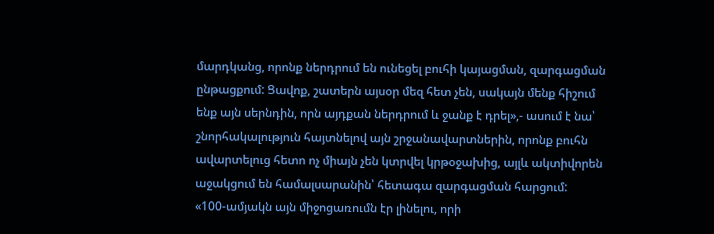մարդկանց, որոնք ներդրում են ունեցել բուհի կայացման, զարգացման ընթացքում: Ցավոք, շատերն այսօր մեզ հետ չեն, սակայն մենք հիշում ենք այն սերնդին, որն այդքան ներդրում և ջանք է դրել»,- ասում է նա՝ շնորհակալություն հայտնելով այն շրջանավարտներին, որոնք բուհն ավարտելուց հետո ոչ միայն չեն կտրվել կրթօջախից, այլև ակտիվորեն աջակցում են համալսարանին՝ հետագա զարգացման հարցում:
«100-ամյակն այն միջոցառումն էր լինելու, որի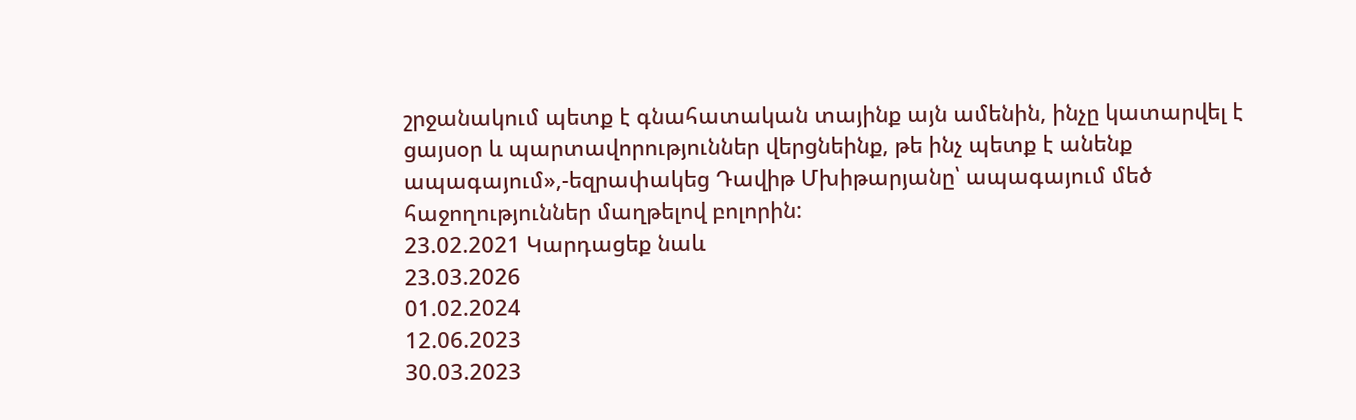շրջանակում պետք է գնահատական տայինք այն ամենին, ինչը կատարվել է ցայսօր և պարտավորություններ վերցնեինք, թե ինչ պետք է անենք ապագայում»,-եզրափակեց Դավիթ Մխիթարյանը՝ ապագայում մեծ հաջողություններ մաղթելով բոլորին:
23.02.2021 Կարդացեք նաև
23.03.2026
01.02.2024
12.06.2023
30.03.2023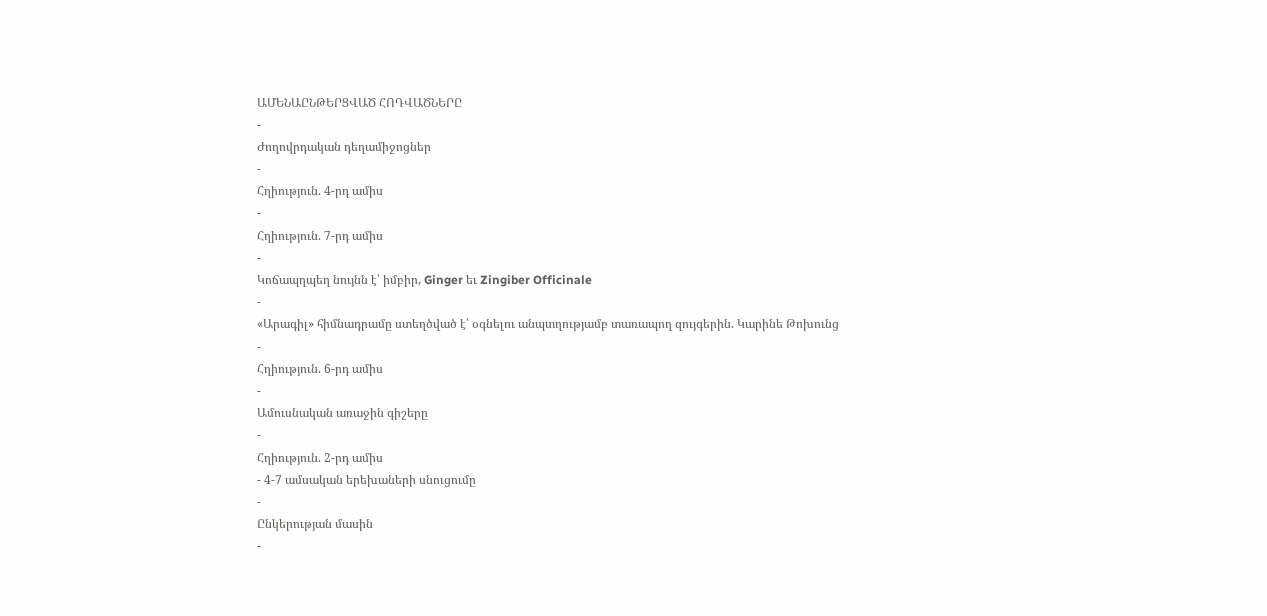ԱՄԵՆԱԸՆԹԵՐՑՎԱԾ ՀՈԴՎԱԾՆԵՐԸ
-
Ժողովրդական դեղամիջոցներ
-
Հղիություն. 4-րդ ամիս
-
Հղիություն. 7-րդ ամիս
-
Կոճապղպեղ նույնն է՝ իմբիր, Ginger եւ Zingiber Officinale
-
«Արագիլ» հիմնադրամը ստեղծված է՝ օգնելու անպտղությամբ տառապող զույգերին. Կարինե Թոխունց
-
Հղիություն. 6-րդ ամիս
-
Ամուսնական առաջին գիշերը
-
Հղիություն. 2-րդ ամիս
- 4-7 ամսական երեխաների սնուցումը
-
Ընկերության մասին
-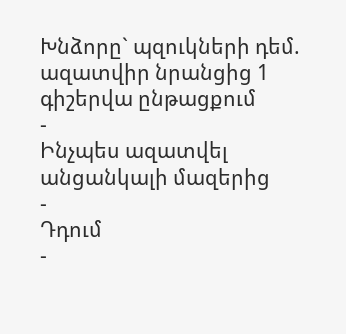Խնձորը` պզուկների դեմ. ազատվիր նրանցից 1 գիշերվա ընթացքում
-
Ինչպես ազատվել անցանկալի մազերից
-
Դդում
-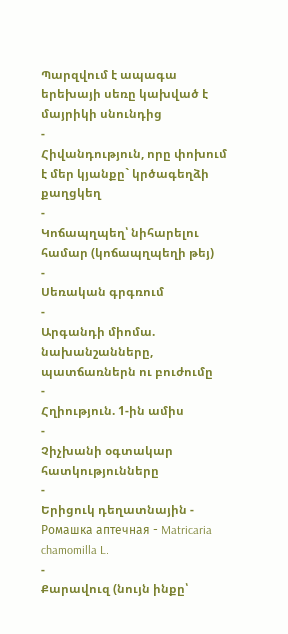Պարզվում է ապագա երեխայի սեռը կախված է մայրիկի սնունդից
-
Հիվանդություն, որը փոխում է մեր կյանքը` կրծագեղձի քաղցկեղ
-
Կոճապղպեղ՝ նիհարելու համար (կոճապղպեղի թեյ)
-
Սեռական գրգռում
-
Արգանդի միոմա. նախանշանները, պատճառներն ու բուժումը
-
Հղիություն. 1-ին ամիս
-
Չիչխանի օգտակար հատկությունները
-
Երիցուկ դեղատնային - Ромашка аптечная - Matricaria chamomilla L.
-
Քարավուզ (նույն ինքը՝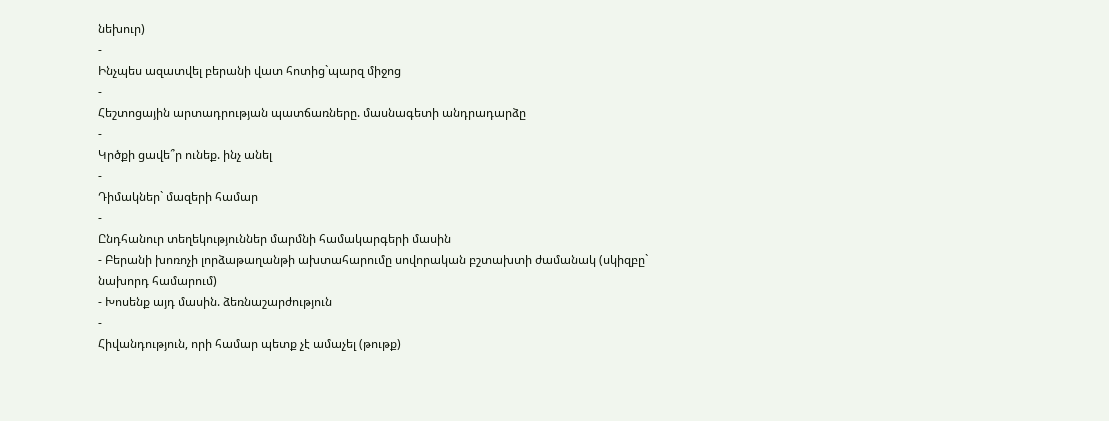նեխուր)
-
Ինչպես ազատվել բերանի վատ հոտից`պարզ միջոց
-
Հեշտոցային արտադրության պատճառները. մասնագետի անդրադարձը
-
Կրծքի ցավե՞ր ունեք. ինչ անել
-
Դիմակներ` մազերի համար
-
Ընդհանուր տեղեկություններ մարմնի համակարգերի մասին
- Բերանի խոռոչի լորձաթաղանթի ախտահարումը սովորական բշտախտի ժամանակ (սկիզբը` նախորդ համարում)
- Խոսենք այդ մասին. ձեռնաշարժություն
-
Հիվանդություն, որի համար պետք չէ ամաչել (թութք)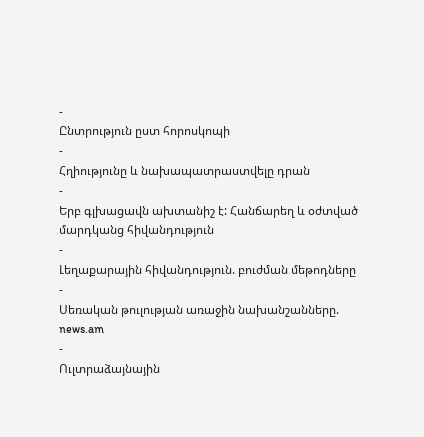-
Ընտրություն ըստ հորոսկոպի
-
Հղիությունը և նախապատրաստվելը դրան
-
Երբ գլխացավն ախտանիշ է: Հանճարեղ և օժտված մարդկանց հիվանդություն
-
Լեղաքարային հիվանդություն. բուժման մեթոդները
-
Սեռական թուլության առաջին նախանշանները. news.am
-
Ուլտրաձայնային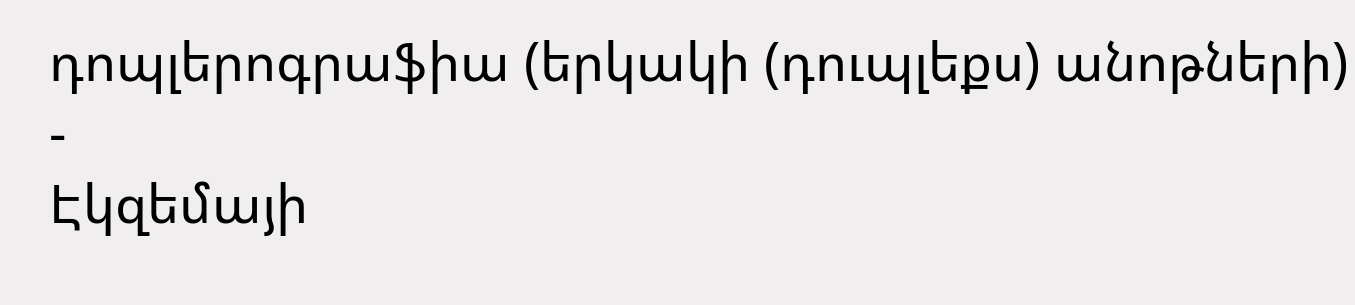դոպլերոգրաֆիա (երկակի (դուպլեքս) անոթների)
-
Էկզեմայի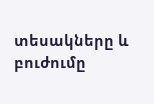տեսակները և բուժումը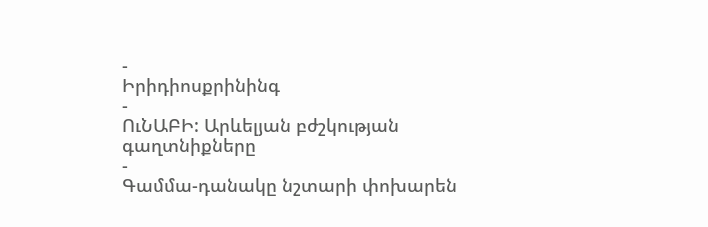-
Իրիդիոսքրինինգ
-
ՈւՆԱԲԻ: Արևելյան բժշկության գաղտնիքները
-
Գամմա-դանակը նշտարի փոխարեն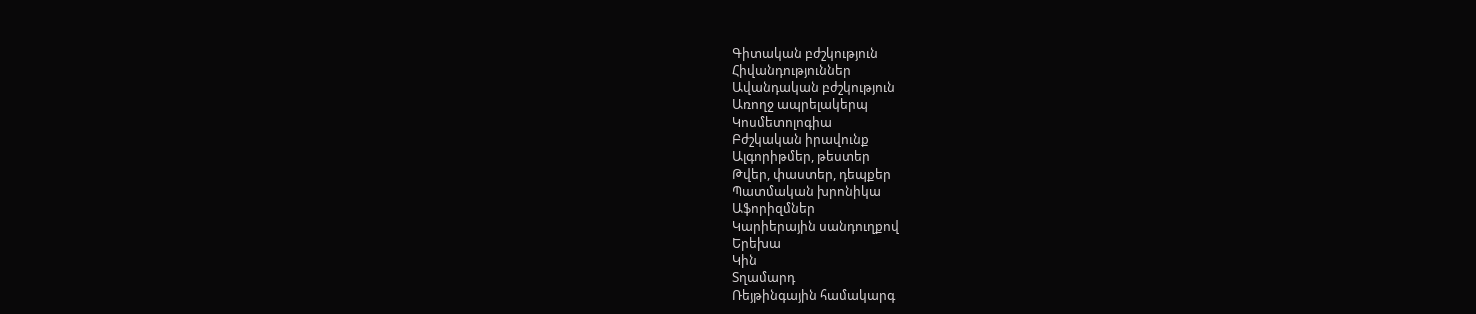Գիտական բժշկություն
Հիվանդություններ
Ավանդական բժշկություն
Առողջ ապրելակերպ
Կոսմետոլոգիա
Բժշկական իրավունք
Ալգորիթմեր, թեստեր
Թվեր, փաստեր, դեպքեր
Պատմական խրոնիկա
Աֆորիզմներ
Կարիերային սանդուղքով
Երեխա
Կին
Տղամարդ
Ռեյթինգային համակարգ